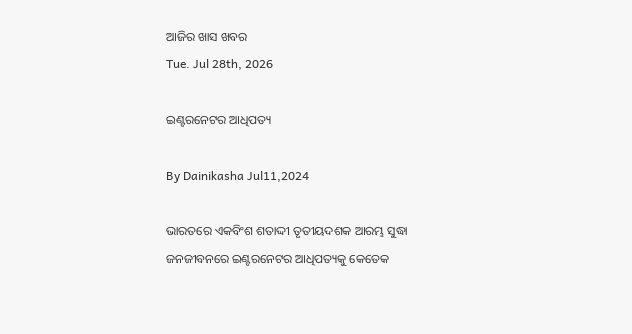ଆଜିର ଖାସ ଖବର
Tue. Jul 28th, 2026

ଇଣ୍ଟରନେଟର ଆଧିପତ୍ୟ

By Dainikasha Jul11,2024

ଭାରତରେ ଏକବିଂଶ ଶତାଦ୍ଦୀ ତୃତୀୟଦଶକ ଆରମ୍ଭ ସୁଦ୍ଧା ଜନଜୀବନରେ ଇଣ୍ଟରନେଟର ଆଧିପତ୍ୟକୁ କେତେକ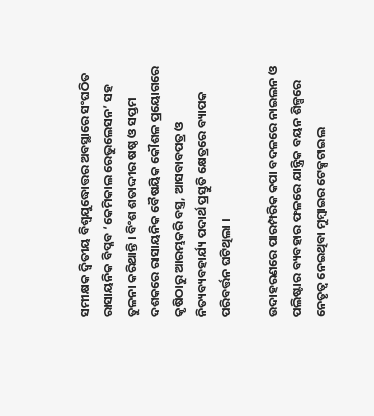ସମୀକ୍ଷକ ଦ୍ୱିତୀୟ ବିଶ୍ୱଯୁଦ୍ଧୋତ୍ତର ଅବସ୍ଥାରେ ସଂଘଠିତ ରାସାୟନିକ ବିପ୍ଳବ ‘କେମିକାଲ ରେଭୁଲେସନ’ ସହ ତୁଳନା କରିଥାନ୍ତି । ବିଂଶ ଶତାଦ୍ଦୀର ଷଷ୍ଠ ଓ ସପ୍ତମ ଦଶକରେ ରାସାୟନିକ ବୈଷୟିକ କୌଶଳ ପ୍ରୟୋଗରେ କୃଷିଠାରୁ ଆରମ୍ଭକରି ବସ୍ତ୍ର, ଆସବାବପତ୍ର ଓ ନିତ୍ୟବ୍ୟବହାର୍ଯ୍ୟ ପଦାର୍ଥ ପ୍ରସ୍ତୁତି କ୍ଷେତ୍ରରେ ବ୍ୟାପକ ପରିବର୍ତ୍ତନ ଘଟିଥିଲା ।

ଉଦାହରଣରେ ପାରମ୍ପରିକ କପା ବଦଳରେ ନାଇଲନ ଓ ପଲିଷ୍ଟାର ବ୍ୟବହାର ଫଳରେ ଯାନ୍ତ୍ରିକ ବୟନ ଶିଳ୍ପରେ ନେତୃତ୍ୱ ନେଇଥିବା ମୁମ୍ୱାଇର ଟେକ୍ସଟାଇଲ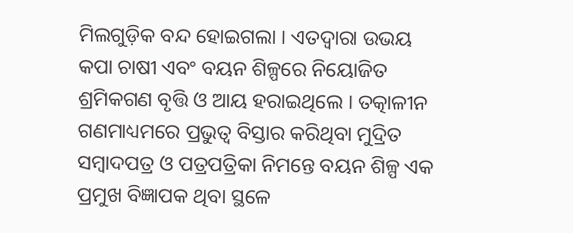ମିଲଗୁଡ଼ିକ ବନ୍ଦ ହୋଇଗଲା । ଏତଦ୍ୱାରା ଉଭୟ କପା ଚାଷୀ ଏବଂ ବୟନ ଶିଳ୍ପରେ ନିୟୋଜିତ ଶ୍ରମିକଗଣ ବୃତ୍ତି ଓ ଆୟ ହରାଇଥିଲେ । ତତ୍କାଳୀନ ଗଣମାଧ୍ୟମରେ ପ୍ରଭୁତ୍ୱ ବିସ୍ତାର କରିଥିବା ମୁଦ୍ରିତ ସମ୍ୱାଦପତ୍ର ଓ ପତ୍ରପତ୍ରିକା ନିମନ୍ତେ ବୟନ ଶିଳ୍ପ ଏକ ପ୍ରମୁଖ ବିଜ୍ଞାପକ ଥିବା ସ୍ଥଳେ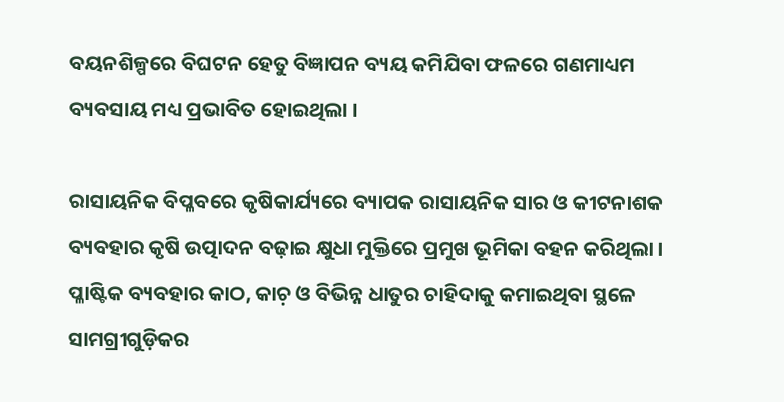ବୟନଶିଳ୍ପରେ ବିଘଟନ ହେତୁ ବିଜ୍ଞାପନ ବ୍ୟୟ କମିଯିବା ଫଳରେ ଗଣମାଧ୍ୟମ ବ୍ୟବସାୟ ମଧ୍ୟ ପ୍ରଭାବିତ ହୋଇଥିଲା ।

ରାସାୟନିକ ବିପ୍ଳବରେ କୃଷିକାର୍ଯ୍ୟରେ ବ୍ୟାପକ ରାସାୟନିକ ସାର ଓ କୀଟନାଶକ ବ୍ୟବହାର କୃଷି ଉତ୍ପାଦନ ବଢ଼ାଇ କ୍ଷୁଧା ମୁକ୍ତିରେ ପ୍ରମୁଖ ଭୂମିକା ବହନ କରିଥିଲା । ପ୍ଳାଷ୍ଟିକ ବ୍ୟବହାର କାଠ, କାଚ଼ ଓ ବିଭିନ୍ନ ଧାତୁର ଚାହିଦାକୁ କମାଇଥିବା ସ୍ଥଳେ ସାମଗ୍ରୀଗୁଡ଼ିକର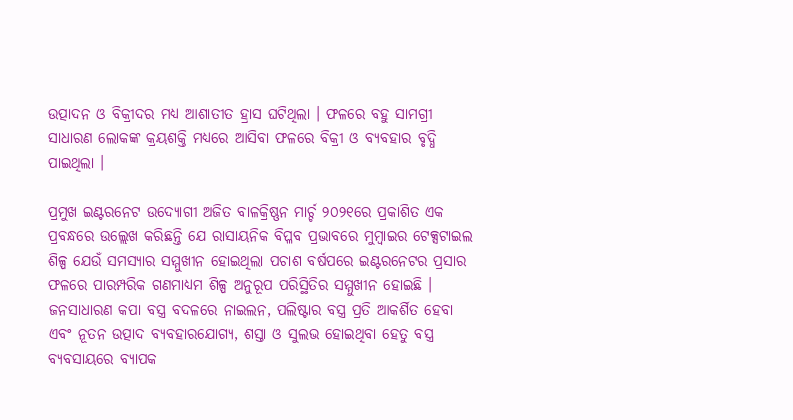ଉତ୍ପାଦନ ଓ ବିକ୍ରୀଦର ମଧ୍ୟ ଆଶାତୀତ ହ୍ରାସ ଘଟିଥିଲା । ଫଳରେ ବହୁ ସାମଗ୍ରୀ ସାଧାରଣ ଲୋକଙ୍କ କ୍ରୟଶକ୍ତି ମଧ୍ୟରେ ଆସିବା ଫଳରେ ବିକ୍ରୀ ଓ ବ୍ୟବହାର ବୃଦ୍ଧି ପାଇଥିଲା ।

ପ୍ରମୁଖ ଇଣ୍ଟରନେଟ ଉଦ୍ୟୋଗୀ ଅଜିତ ବାଳକ୍ରିଷ୍ଣନ ମାର୍ଚ୍ଚ ୨୦୨୧ରେ ପ୍ରକାଶିତ ଏକ ପ୍ରବନ୍ଧରେ ଉଲ୍ଲେଖ କରିଛନ୍ତି ଯେ ରାସାୟନିକ ବିପ୍ଳବ ପ୍ରଭାବରେ ମୁମ୍ୱାଇର ଟେକ୍ସଟାଇଲ ଶିଳ୍ପ ଯେଉଁ ସମସ୍ୟାର ସମ୍ମୁଖୀନ ହୋଇଥିଲା ପଚାଶ ବର୍ଷପରେ ଇଣ୍ଟରନେଟର ପ୍ରସାର ଫଳରେ ପାରମ୍ପରିକ ଗଣମାଧ୍ୟମ ଶିଳ୍ପ ଅନୁରୂପ ପରିସ୍ଥିତିର ସମ୍ମୁଖୀନ ହୋଇଛି । ଜନସାଧାରଣ କପା ବସ୍ତ୍ର ବଦଳରେ ନାଇଲନ, ପଲିଷ୍ଟାର ବସ୍ତ୍ର ପ୍ରତି ଆକର୍ଶିତ ହେବା ଏବଂ ନୂତନ ଉତ୍ପାଦ ବ୍ୟବହାରଯୋଗ୍ୟ, ଶସ୍ତା ଓ ସୁଲଭ ହୋଇଥିବା ହେତୁ ବସ୍ତ୍ର ବ୍ୟବସାୟରେ ବ୍ୟାପକ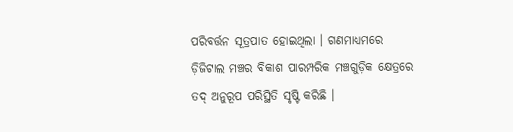ପରିବର୍ତ୍ତନ ସୂତ୍ରପାତ ହୋଇଥିଲା । ଗଣମାଧ୍ୟମରେ ଡ଼ିଜିଟାଲ ମଞ୍ଚର ବିକାଶ ପାରମ୍ପରିକ ମଞ୍ଚଗୁଡ଼ିକ କ୍ଷେତ୍ରରେ ତଦ୍ ଅନୁରୂପ ପରିସ୍ଥିତି ସୃଷ୍ଟି କରିଛି ।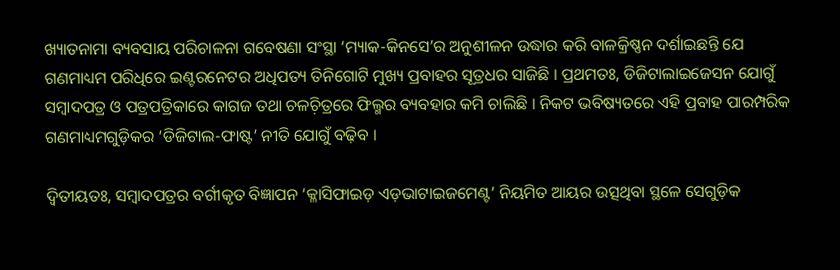ଖ୍ୟାତନାମା ବ୍ୟବସାୟ ପରିଚାଳନା ଗବେଷଣା ସଂସ୍ଥା ‘ମ୍ୟାକ-କିନସେ’ର ଅନୁଶୀଳନ ଉଦ୍ଧାର କରି ବାଳକ୍ରିଷ୍ଣନ ଦର୍ଶାଇଛନ୍ତି ଯେ ଗଣମାଧ୍ୟମ ପରିଧିରେ ଇଣ୍ଟରନେଟର ଅଧିପତ୍ୟ ତିନିଗୋଟି ମୁଖ୍ୟ ପ୍ରବାହର ସୂତ୍ରଧର ସାଜିଛି । ପ୍ରଥମତଃ, ଡିଜିଟାଲାଇଜେସନ ଯୋଗୁଁ ସମ୍ୱାଦପତ୍ର ଓ ପତ୍ରପତ୍ରିକାରେ କାଗଜ ତଥା ଚଳଚ଼ିତ୍ରରେ ଫିଲ୍ମର ବ୍ୟବହାର କମି ଚାଲିଛି । ନିକଟ ଭବିଷ୍ୟତରେ ଏହି ପ୍ରବାହ ପାରମ୍ପରିକ ଗଣମାଧ୍ୟମଗୁଡ଼ିକର ‘ଡିଜିଟାଲ-ଫାଷ୍ଟ’ ନୀତି ଯୋଗୁଁ ବଢ଼ିବ ।

ଦ୍ୱିତୀୟତଃ, ସମ୍ୱାଦପତ୍ରର ବର୍ଗୀକୃତ ବିଜ୍ଞାପନ ‘କ୍ଳାସିଫାଇଡ଼ ଏଡ଼ଭାଟାଇଜମେଣ୍ଟ’ ନିୟମିତ ଆୟର ଉତ୍ସଥିବା ସ୍ଥଳେ ସେଗୁଡ଼ିକ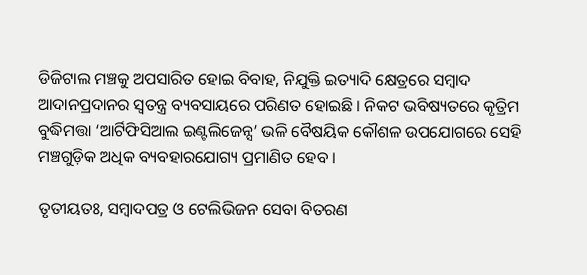ଡିଜିଟାଲ ମଞ୍ଚକୁ ଅପସାରିତ ହୋଇ ବିବାହ, ନିଯୁକ୍ତି ଇତ୍ୟାଦି କ୍ଷେତ୍ରରେ ସମ୍ୱାଦ ଆଦାନପ୍ରଦାନର ସ୍ୱତନ୍ତ୍ର ବ୍ୟବସାୟରେ ପରିଣତ ହୋଇଛି । ନିକଟ ଭବିଷ୍ୟତରେ କୃତ୍ରିମ ବୁଦ୍ଧିମତ୍ତା ‘ଆର୍ଟିଫିସିଆଲ ଇଣ୍ଟଲିଜେନ୍ସ’ ଭଳି ବୈଷୟିକ କୌଶଳ ଉପଯୋଗରେ ସେହି ମଞ୍ଚଗୁଡ଼ିକ ଅଧିକ ବ୍ୟବହାରଯୋଗ୍ୟ ପ୍ରମାଣିତ ହେବ ।

ତୃତୀୟତଃ, ସମ୍ୱାଦପତ୍ର ଓ ଟେଲିଭିଜନ ସେବା ବିତରଣ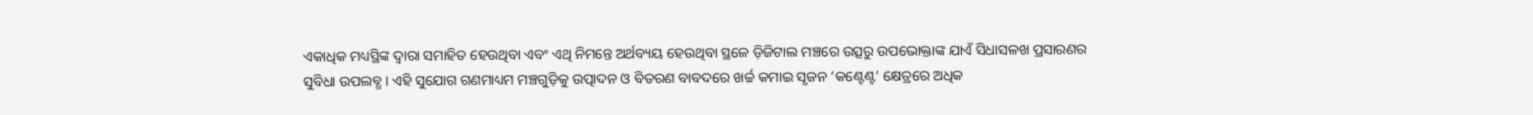ଏକାଧିକ ମଧ୍ୟସ୍ଥିଙ୍କ ଦ୍ୱାରା ସମାହିତ ହେଉଥିବା ଏବଂ ଏଥି ନିମନ୍ତେ ଅର୍ଥବ୍ୟୟ ହେଉଥିବା ସ୍ଥଳେ ଡ଼ିଜିଟାଲ ମଞ୍ଚରେ ଉତ୍ସରୁ ଉପଭୋକ୍ତାଙ୍କ ଯାଏଁ ସିଧାସଳଖ ପ୍ରସାରଣର ସୁବିଧା ଉପଲବ୍ଧ । ଏହି ସୁଯୋଗ ଗଣମାଧ୍ୟମ ମଞ୍ଚଗୁଡ଼ିକୁ ଉତ୍ପାଦନ ଓ ବିତରଣ ବାବଦରେ ଖର୍ଚ୍ଚ କମାଇ ସୃଜନ ‘କଣ୍ଟେଣ୍ଟ’ କ୍ଷେତ୍ରରେ ଅଧିକ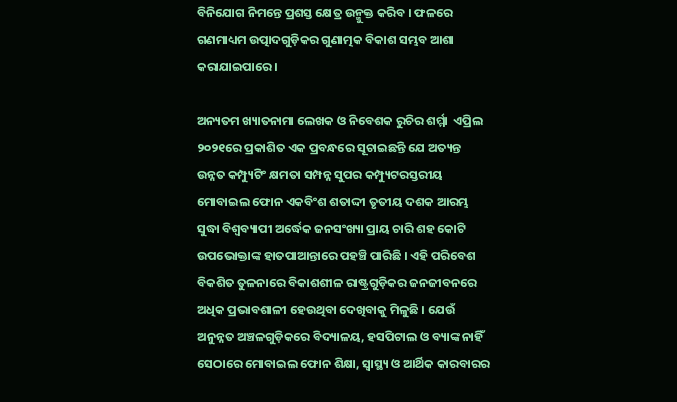ବିନିଯୋଗ ନିମନ୍ତେ ପ୍ରଶସ୍ତ କ୍ଷେତ୍ର ଉନ୍ମୁକ୍ତ କରିବ । ଫଳରେ ଗଣମାଧ୍ୟମ ଉତ୍ପାଦଗୁଡ଼ିକର ଗୁଣାତ୍ମକ ବିକାଶ ସମ୍ଭବ ଆଶା କରାଯାଇପାରେ ।

ଅନ୍ୟତମ ଖ୍ୟାତନାମା ଲେଖକ ଓ ନିବେଶକ ରୁଚିର ଶର୍ମ୍ମା  ଏପ୍ରିଲ ୨୦୨୧ରେ ପ୍ରକାଶିତ ଏକ ପ୍ରବନ୍ଧରେ ସୂଚାଇଛନ୍ତି ଯେ ଅତ୍ୟନ୍ତ ଉନ୍ନତ କମ୍ପ୍ୟୁଟିଂ କ୍ଷମତା ସମ୍ପନ୍ନ ସୁପର କମ୍ପ୍ୟୁଟରସ୍ତରୀୟ ମୋବାଇଲ ଫୋନ ଏକବିଂଶ ଶତାଦ୍ଦୀ ତୃତୀୟ ଦଶକ ଆରମ୍ଭ ସୁଦ୍ଧା ବିଶ୍ୱବ୍ୟାପୀ ଅର୍ଦ୍ଧେକ ଜନସଂଖ୍ୟା ପ୍ରାୟ ଚାରି ଶହ କୋଟି ଉପଭୋକ୍ତାଙ୍କ ହାତପାଆନ୍ତାରେ ପହଞ୍ଚି ପାରିଛି । ଏହି ପରିବେଶ ବିକଶିତ ତୁଳନାରେ ବିକାଶଶୀଳ ରାଷ୍ଟ୍ରଗୁଡ଼ିକର ଜନଜୀବନରେ ଅଧିକ ପ୍ରଭାବଶାଳୀ ହେଉଥିବା ଦେଖିବାକୁ ମିଳୁଛି । ଯେଉଁ ଅନୁନ୍ନତ ଅଞ୍ଚଳଗୁଡ଼ିକରେ ବିଦ୍ୟାଳୟ, ହସପିଟାଲ ଓ ବ୍ୟାଙ୍କ ନାହିଁ ସେଠାରେ ମୋବାଇଲ ଫୋନ ଶିକ୍ଷା, ସ୍ୱାସ୍ଥ୍ୟ ଓ ଆର୍ଥିକ କାରବାରର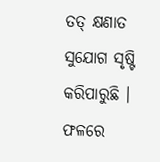ତତ୍ କ୍ଷଣାତ ସୁଯୋଗ ସୃଷ୍ଟି କରିପାରୁଛି । ଫଳରେ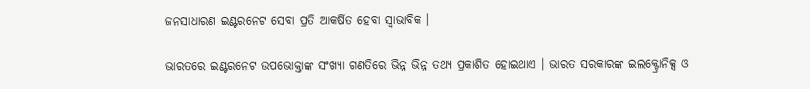ଜନସାଧାରଣ ଇଣ୍ଟରନେଟ ସେବା ପ୍ରତି ଆକର୍ଷିତ ହେବା ସ୍ୱାଭାବିକ ।

ଭାରତରେ ଇଣ୍ଟରନେଟ ଉପଭୋକ୍ତାଙ୍କ ସଂଖ୍ୟା ଗଣତିରେ ଭିନ୍ନ ଭିନ୍ନ ତଥ୍ୟ ପ୍ରକାଶିତ ହୋଇଥାଏ । ଭାରତ ସରକାରଙ୍କ ଇଲକ୍ଟ୍ରୋନିକ୍ସ ଓ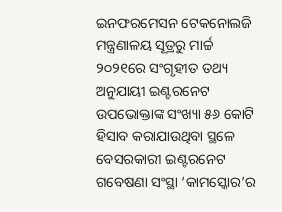ଇନଫରମେସନ ଟେକନୋଲଜି ମନ୍ତ୍ରଣାଳୟ ସୂତ୍ରରୁ ମାର୍ଚ୍ଚ ୨୦୨୧ରେ ସଂଗୃହୀତ ତଥ୍ୟ ଅନୁଯାୟୀ ଇଣ୍ଟରନେଟ ଉପଭୋକ୍ତାଙ୍କ ସଂଖ୍ୟା ୫୬ କୋଟି ହିସାବ କରାଯାଉଥିବା ସ୍ଥଳେ ବେସରକାରୀ ଇଣ୍ଟରନେଟ ଗବେଷଣା ସଂସ୍ଥା ‘କାମସ୍କୋର’ର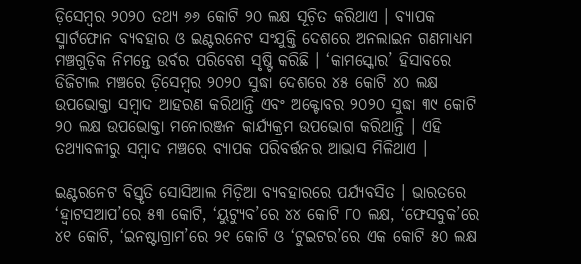ଡ଼ିସେମ୍ୱର ୨୦୨୦ ତଥ୍ୟ ୬୬ କୋଟି ୨୦ ଲକ୍ଷ ସୂଚ଼ିତ କରିଥାଏ । ବ୍ୟାପକ ସ୍ମାର୍ଟଫୋନ ବ୍ୟବହାର ଓ ଇଣ୍ଟରନେଟ ସଂଯୁକ୍ତି ଦେଶରେ ଅନଲାଇନ ଗଣମାଧ୍ୟମ ମଞ୍ଚଗୁଡ଼ିକ ନିମନ୍ତେ ଉର୍ବର ପରିବେଶ ସୃଷ୍ଟି କରିଛି । ‘କାମସ୍କୋର’ ହିସାବରେ ଡିଜିଟାଲ ମଞ୍ଚରେ ଡ଼ିସେମ୍ୱର ୨୦୨୦ ସୁଦ୍ଧା ଦେଶରେ ୪୫ କୋଟି ୪୦ ଲକ୍ଷ ଉପଭୋକ୍ତା ସମ୍ୱାଦ ଆହରଣ କରିଥାନ୍ତି ଏବଂ ଅକ୍ଟୋବର ୨୦୨୦ ସୁଦ୍ଧା ୩୯ କୋଟି ୨୦ ଲକ୍ଷ ଉପଭୋକ୍ତା ମନୋରଞ୍ଜନ କାର୍ଯ୍ୟକ୍ରମ ଉପଭୋଗ କରିଥାନ୍ତି । ଏହି ତଥ୍ୟାବଳୀରୁ ସମ୍ୱାଦ ମଞ୍ଚରେ ବ୍ୟାପକ ପରିବର୍ତ୍ତନର ଆଭାସ ମିଳିଥାଏ ।

ଇଣ୍ଟରନେଟ ବିସ୍ତୃତି ସୋସିଆଲ ମିଡ଼ିଆ ବ୍ୟବହାରରେ ପର୍ଯ୍ୟବସିତ । ଭାରତରେ ‘ହ୍ୱାଟସଆପ’ରେ ୫୩ କୋଟି, ‘ୟୁଟ୍ୟୁବ’ରେ ୪୪ କୋଟି ୮୦ ଲକ୍ଷ, ‘ଫେସବୁକ’ରେ ୪୧ କୋଟି, ‘ଇନଷ୍ଟାଗ୍ରାମ’ରେ ୨୧ କୋଟି ଓ ‘ଟୁଇଟର’ରେ ଏକ କୋଟି ୫୦ ଲକ୍ଷ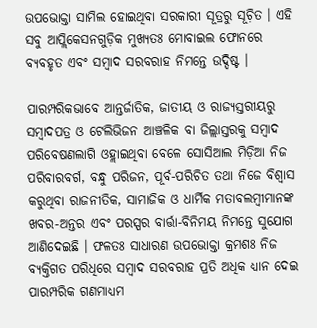ଉପଭୋକ୍ତା ସାମିଲ ହୋଇଥିବା ସରକାରୀ ସୂତ୍ରରୁ ସୂଚ଼ିତ । ଏହି ସବୁ ଆପ୍ଲିକେସନଗୁଡ଼ିକ ମୁଖ୍ୟତଃ ମୋବାଇଲ ଫୋନରେ ବ୍ୟବହୃତ ଏବଂ ସମ୍ୱାଦ ସରବରାହ ନିମନ୍ତେ ଉଦ୍ଦିଷ୍ଟ ।

ପାରମ୍ପରିକଭାବେ ଆନ୍ତର୍ଜାତିକ, ଜାତୀୟ ଓ ରାଜ୍ୟସ୍ତରୀୟରୁ ସମ୍ୱାଦପତ୍ର ଓ ଟେଲିଭିଜନ ଆଞ୍ଚଳିକ ବା ଜିଲ୍ଲାସ୍ତରକୁ ସମ୍ୱାଦ ପରିବେଷଣଲାଗି ଓହ୍ଲାଇଥିବା ବେଳେ ସୋସିଆଲ ମିଡ଼ିଆ ନିଜ ପରିବାରବର୍ଗ, ବନ୍ଧୁ ପରିଜନ, ପୂର୍ବ-ପରିଚିତ ତଥା ନିଜେ ବିଶ୍ୱାସ କରୁଥିବା ରାଜନୀତିକ, ସାମାଜିକ ଓ ଧାର୍ମିକ ମତାବଲମ୍ୱୀମାନଙ୍କ ଖବର-ଅନ୍ତର ଏବଂ ପରସ୍ପର ବାର୍ତ୍ତା-ବିନିମୟ ନିମନ୍ତେ ସୁଯୋଗ ଆଣିଦେଇଛି । ଫଳତଃ ସାଧାରଣ ଉପଭୋକ୍ତା କ୍ରମଶଃ ନିଜ ବ୍ୟକ୍ତିଗତ ପରିଧିରେ ସମ୍ୱାଦ ସରବରାହ ପ୍ରତି ଅଧିକ ଧ୍ୟାନ ଦେଇ ପାରମ୍ପରିକ ଗଣମାଧ୍ୟମ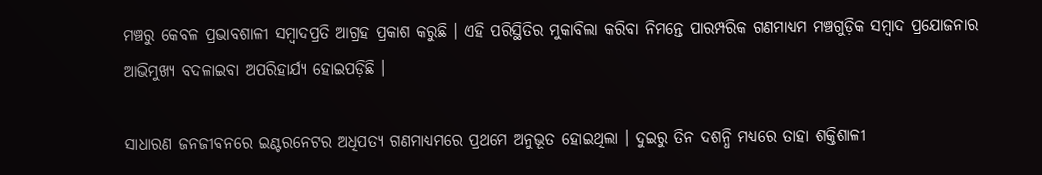ମଞ୍ଚରୁ କେବଳ ପ୍ରଭାବଶାଳୀ ସମ୍ୱାଦପ୍ରତି ଆଗ୍ରହ ପ୍ରକାଶ କରୁଛି । ଏହି ପରିସ୍ଥିତିର ମୁକାବିଲା କରିବା ନିମନ୍ତେ ପାରମ୍ପରିକ ଗଣମାଧ୍ୟମ ମଞ୍ଚଗୁଡ଼ିକ ସମ୍ୱାଦ ପ୍ରଯୋଜନାର ଆଭିମୁଖ୍ୟ ବଦଳାଇବା ଅପରିହାର୍ଯ୍ୟ ହୋଇପଡ଼ିଛି ।

ସାଧାରଣ ଜନଜୀବନରେ ଇଣ୍ଟରନେଟର ଅଧିପତ୍ୟ ଗଣମାଧ୍ୟମରେ ପ୍ରଥମେ ଅନୁଭୂତ ହୋଇଥିଲା । ଦୁଇରୁ ତିନ ଦଶନ୍ଧି ମଧ୍ୟରେ ତାହା ଶକ୍ତିଶାଳୀ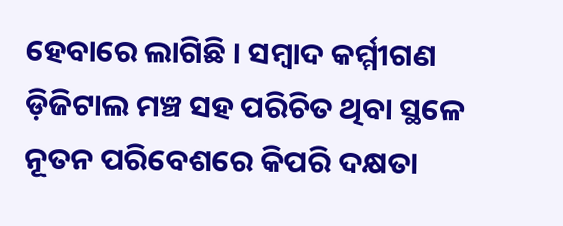ହେବାରେ ଲାଗିଛି । ସମ୍ୱାଦ କର୍ମ୍ମୀଗଣ ଡ଼ିଜିଟାଲ ମଞ୍ଚ ସହ ପରିଚିତ ଥିବା ସ୍ଥଳେ ନୂତନ ପରିବେଶରେ କିପରି ଦକ୍ଷତା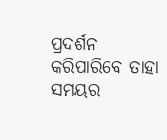ପ୍ରଦର୍ଶନ କରିପାରିବେ ତାହା ସମୟର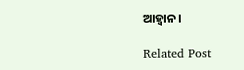ଆହ୍ୱାନ ।

Related Post